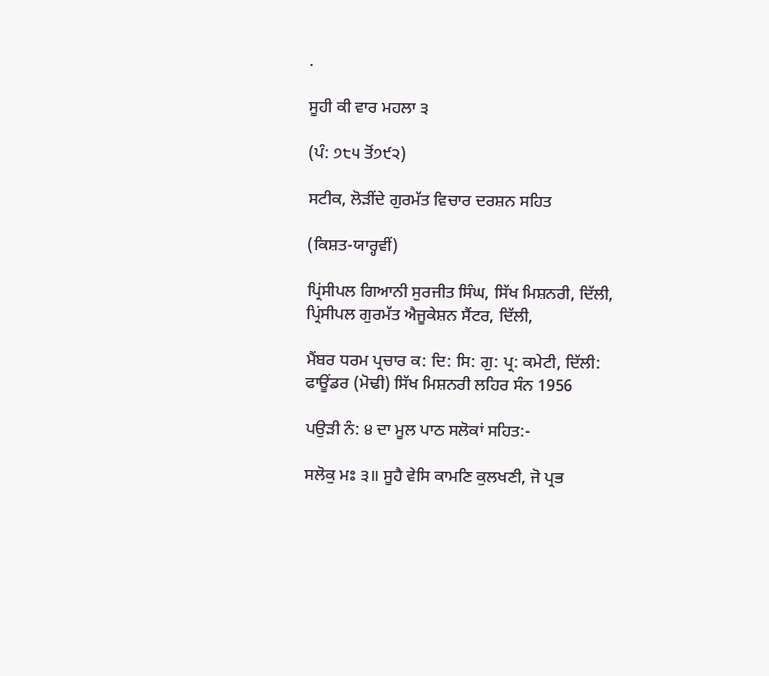.

ਸੂਹੀ ਕੀ ਵਾਰ ਮਹਲਾ ੩

(ਪੰ: ੭੮੫ ਤੋਂ੭੯੨)

ਸਟੀਕ, ਲੋੜੀਂਦੇ ਗੁਰਮੱਤ ਵਿਚਾਰ ਦਰਸ਼ਨ ਸਹਿਤ

(ਕਿਸ਼ਤ-ਯਾਰ੍ਹਵੀਂ)

ਪ੍ਰਿਂਸੀਪਲ ਗਿਆਨੀ ਸੁਰਜੀਤ ਸਿੰਘ, ਸਿੱਖ ਮਿਸ਼ਨਰੀ, ਦਿੱਲੀ, ਪ੍ਰਿਂਸੀਪਲ ਗੁਰਮੱਤ ਐਜੂਕੇਸ਼ਨ ਸੈਂਟਰ, ਦਿੱਲੀ,

ਮੈਂਬਰ ਧਰਮ ਪ੍ਰਚਾਰ ਕ: ਦਿ: ਸਿ: ਗੁ: ਪ੍ਰ: ਕਮੇਟੀ, ਦਿੱਲੀ: ਫਾਊਂਡਰ (ਮੋਢੀ) ਸਿੱਖ ਮਿਸ਼ਨਰੀ ਲਹਿਰ ਸੰਨ 1956

ਪਉੜੀ ਨੰ: ੪ ਦਾ ਮੂਲ ਪਾਠ ਸਲੋਕਾਂ ਸਹਿਤ:-

ਸਲੋਕੁ ਮਃ ੩॥ ਸੂਹੈ ਵੇਸਿ ਕਾਮਣਿ ਕੁਲਖਣੀ, ਜੋ ਪ੍ਰਭ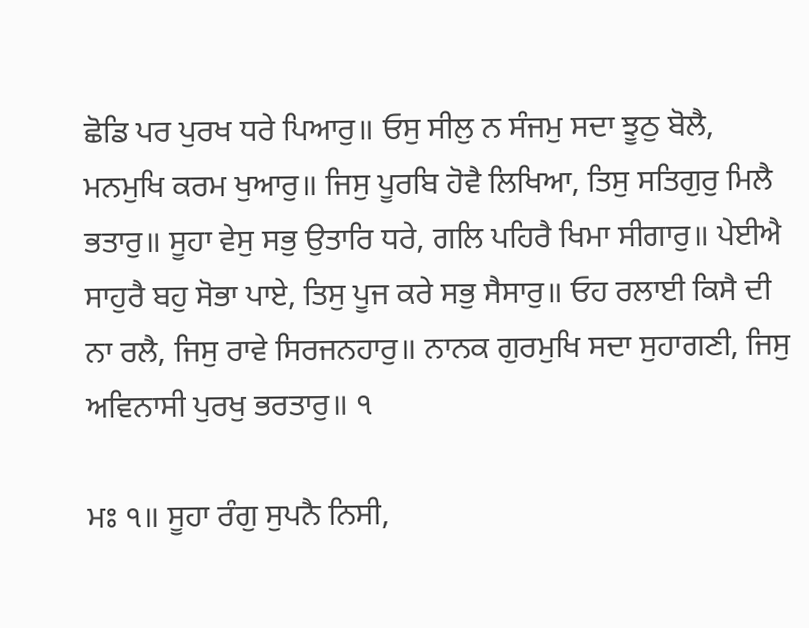ਛੋਡਿ ਪਰ ਪੁਰਖ ਧਰੇ ਪਿਆਰੁ॥ ਓਸੁ ਸੀਲੁ ਨ ਸੰਜਮੁ ਸਦਾ ਝੂਠੁ ਬੋਲੈ, ਮਨਮੁਖਿ ਕਰਮ ਖੁਆਰੁ॥ ਜਿਸੁ ਪੂਰਬਿ ਹੋਵੈ ਲਿਖਿਆ, ਤਿਸੁ ਸਤਿਗੁਰੁ ਮਿਲੈ ਭਤਾਰੁ॥ ਸੂਹਾ ਵੇਸੁ ਸਭੁ ਉਤਾਰਿ ਧਰੇ, ਗਲਿ ਪਹਿਰੈ ਖਿਮਾ ਸੀਗਾਰੁ॥ ਪੇਈਐ ਸਾਹੁਰੈ ਬਹੁ ਸੋਭਾ ਪਾਏ, ਤਿਸੁ ਪੂਜ ਕਰੇ ਸਭੁ ਸੈਸਾਰੁ॥ ਓਹ ਰਲਾਈ ਕਿਸੈ ਦੀ ਨਾ ਰਲੈ, ਜਿਸੁ ਰਾਵੇ ਸਿਰਜਨਹਾਰੁ॥ ਨਾਨਕ ਗੁਰਮੁਖਿ ਸਦਾ ਸੁਹਾਗਣੀ, ਜਿਸੁ ਅਵਿਨਾਸੀ ਪੁਰਖੁ ਭਰਤਾਰੁ॥ ੧

ਮਃ ੧॥ ਸੂਹਾ ਰੰਗੁ ਸੁਪਨੈ ਨਿਸੀ,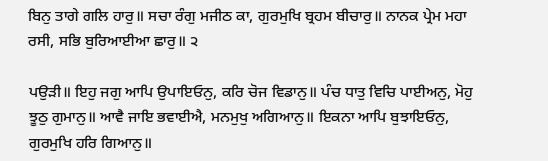ਬਿਨੁ ਤਾਗੇ ਗਲਿ ਹਾਰੁ॥ ਸਚਾ ਰੰਗੁ ਮਜੀਠ ਕਾ, ਗੁਰਮੁਖਿ ਬ੍ਰਹਮ ਬੀਚਾਰੁ॥ ਨਾਨਕ ਪ੍ਰੇਮ ਮਹਾ ਰਸੀ, ਸਭਿ ਬੁਰਿਆਈਆ ਛਾਰੁ॥ ੨

ਪਉੜੀ॥ ਇਹੁ ਜਗੁ ਆਪਿ ਉਪਾਇਓਨੁ, ਕਰਿ ਚੋਜ ਵਿਡਾਨੁ॥ ਪੰਚ ਧਾਤੁ ਵਿਚਿ ਪਾਈਅਨੁ, ਮੋਹੁ ਝੂਠੁ ਗੁਮਾਨੁ॥ ਆਵੈ ਜਾਇ ਭਵਾਈਐ, ਮਨਮੁਖੁ ਅਗਿਆਨੁ॥ ਇਕਨਾ ਆਪਿ ਬੁਝਾਇਓਨੁ, ਗੁਰਮੁਖਿ ਹਰਿ ਗਿਆਨੁ॥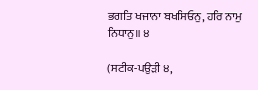ਭਗਤਿ ਖਜਾਨਾ ਬਖਸਿਓਨੁ, ਹਰਿ ਨਾਮੁ ਨਿਧਾਨੁ॥ ੪

(ਸਟੀਕ-ਪਉੜੀ ੪,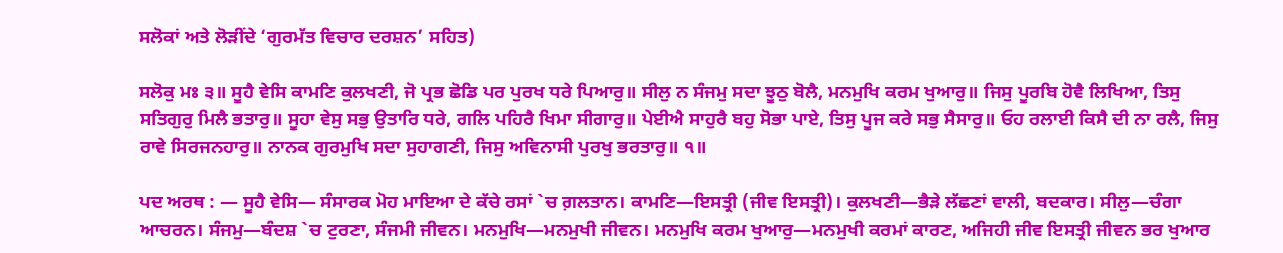ਸਲੋਕਾਂ ਅਤੇ ਲੋੜੀਂਦੇ ‘ਗੁਰਮੱਤ ਵਿਚਾਰ ਦਰਸ਼ਨ’ ਸਹਿਤ)

ਸਲੋਕੁ ਮਃ ੩॥ ਸੂਹੈ ਵੇਸਿ ਕਾਮਣਿ ਕੁਲਖਣੀ, ਜੋ ਪ੍ਰਭ ਛੋਡਿ ਪਰ ਪੁਰਖ ਧਰੇ ਪਿਆਰੁ॥ ਸੀਲੁ ਨ ਸੰਜਮੁ ਸਦਾ ਝੂਠੁ ਬੋਲੈ, ਮਨਮੁਖਿ ਕਰਮ ਖੁਆਰੁ॥ ਜਿਸੁ ਪੂਰਬਿ ਹੋਵੈ ਲਿਖਿਆ, ਤਿਸੁ ਸਤਿਗੁਰੁ ਮਿਲੈ ਭਤਾਰੁ॥ ਸੂਹਾ ਵੇਸੁ ਸਭੁ ਉਤਾਰਿ ਧਰੇ, ਗਲਿ ਪਹਿਰੈ ਖਿਮਾ ਸੀਗਾਰੁ॥ ਪੇਈਐ ਸਾਹੁਰੈ ਬਹੁ ਸੋਭਾ ਪਾਏ, ਤਿਸੁ ਪੂਜ ਕਰੇ ਸਭੁ ਸੈਸਾਰੁ॥ ਓਹ ਰਲਾਈ ਕਿਸੈ ਦੀ ਨਾ ਰਲੈ, ਜਿਸੁ ਰਾਵੇ ਸਿਰਜਨਹਾਰੁ॥ ਨਾਨਕ ਗੁਰਮੁਖਿ ਸਦਾ ਸੁਹਾਗਣੀ, ਜਿਸੁ ਅਵਿਨਾਸੀ ਪੁਰਖੁ ਭਰਤਾਰੁ॥ ੧॥

ਪਦ ਅਰਥ : — ਸੂਹੈ ਵੇਸਿ— ਸੰਸਾਰਕ ਮੋਹ ਮਾਇਆ ਦੇ ਕੱਚੇ ਰਸਾਂ `ਚ ਗ਼ਲਤਾਨ। ਕਾਮਣਿ—ਇਸਤ੍ਰੀ (ਜੀਵ ਇਸਤ੍ਰੀ)। ਕੁਲਖਣੀ—ਭੈੜੇ ਲੱਛਣਾਂ ਵਾਲੀ, ਬਦਕਾਰ। ਸੀਲੁ—ਚੰਗਾ ਆਚਰਨ। ਸੰਜਮੁ—ਬੰਦਸ਼ `ਚ ਟੁਰਣਾ, ਸੰਜਮੀ ਜੀਵਨ। ਮਨਮੁਖਿ—ਮਨਮੁਖੀ ਜੀਵਨ। ਮਨਮੁਖਿ ਕਰਮ ਖੁਆਰੁ—ਮਨਮੁਖੀ ਕਰਮਾਂ ਕਾਰਣ, ਅਜਿਹੀ ਜੀਵ ਇਸਤ੍ਰੀ ਜੀਵਨ ਭਰ ਖੁਆਰ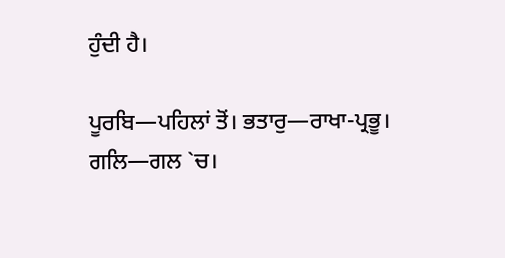ਹੁੰਦੀ ਹੈ।

ਪੂਰਬਿ—ਪਹਿਲਾਂ ਤੋਂ। ਭਤਾਰੁ—ਰਾਖਾ-ਪ੍ਰਭੂ। ਗਲਿ—ਗਲ `ਚ।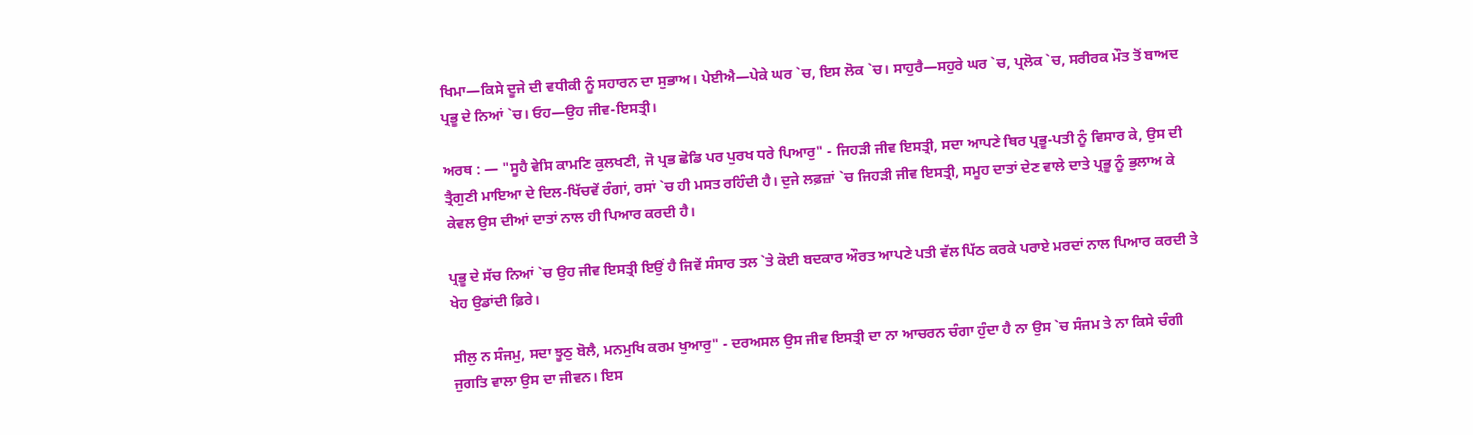ਖਿਮਾ—ਕਿਸੇ ਦੂਜੇ ਦੀ ਵਧੀਕੀ ਨੂੰ ਸਹਾਰਨ ਦਾ ਸੁਭਾਅ। ਪੇਈਐ—ਪੇਕੇ ਘਰ `ਚ, ਇਸ ਲੋਕ `ਚ। ਸਾਹੁਰੈ—ਸਹੁਰੇ ਘਰ `ਚ, ਪ੍ਰਲੋਕ `ਚ, ਸਰੀਰਕ ਮੌਤ ਤੋਂ ਬਾਅਦ ਪ੍ਰਭੂ ਦੇ ਨਿਆਂ `ਚ। ਓਹ—ਉਹ ਜੀਵ-ਇਸਤ੍ਰੀ।

ਅਰਥ : — "ਸੂਹੈ ਵੇਸਿ ਕਾਮਣਿ ਕੁਲਖਣੀ, ਜੋ ਪ੍ਰਭ ਛੋਡਿ ਪਰ ਪੁਰਖ ਧਰੇ ਪਿਆਰੁ" - ਜਿਹੜੀ ਜੀਵ ਇਸਤ੍ਰੀ, ਸਦਾ ਆਪਣੇ ਥਿਰ ਪ੍ਰਭੂ-ਪਤੀ ਨੂੰ ਵਿਸਾਰ ਕੇ, ਉਸ ਦੀ ਤ੍ਰੈਗੁਣੀ ਮਾਇਆ ਦੇ ਦਿਲ-ਖਿੱਚਵੇਂ ਰੰਗਾਂ, ਰਸਾਂ `ਚ ਹੀ ਮਸਤ ਰਹਿੰਦੀ ਹੈ। ਦੁਜੇ ਲਫ਼ਜ਼ਾਂ `ਚ ਜਿਹੜੀ ਜੀਵ ਇਸਤ੍ਰੀ, ਸਮੂਹ ਦਾਤਾਂ ਦੇਣ ਵਾਲੇ ਦਾਤੇ ਪ੍ਰਭੂ ਨੂੰ ਭੁਲਾਅ ਕੇ ਕੇਵਲ ਉਸ ਦੀਆਂ ਦਾਤਾਂ ਨਾਲ ਹੀ ਪਿਆਰ ਕਰਦੀ ਹੈ।

ਪ੍ਰਭੂ ਦੇ ਸੱਚ ਨਿਆਂ `ਚ ਉਹ ਜੀਵ ਇਸਤ੍ਰੀ ਇਉਂ ਹੈ ਜਿਵੇਂ ਸੰਸਾਰ ਤਲ `ਤੇ ਕੋਈ ਬਦਕਾਰ ਔਰਤ ਆਪਣੇ ਪਤੀ ਵੱਲ ਪਿੱਠ ਕਰਕੇ ਪਰਾਏ ਮਰਦਾਂ ਨਾਲ ਪਿਆਰ ਕਰਦੀ ਤੇ ਖੇਹ ਉਡਾਂਦੀ ਫ਼ਿਰੇ।

ਸੀਲੁ ਨ ਸੰਜਮੁ, ਸਦਾ ਝੂਠੁ ਬੋਲੈ, ਮਨਮੁਖਿ ਕਰਮ ਖੁਆਰੁ" - ਦਰਅਸਲ ਉਸ ਜੀਵ ਇਸਤ੍ਰੀ ਦਾ ਨਾ ਆਚਰਨ ਚੰਗਾ ਹੁੰਦਾ ਹੈ ਨਾ ਉਸ `ਚ ਸੰਜਮ ਤੇ ਨਾ ਕਿਸੇ ਚੰਗੀ ਜੁਗਤਿ ਵਾਲਾ ਉਸ ਦਾ ਜੀਵਨ। ਇਸ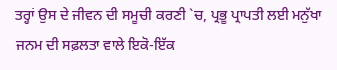ਤਰ੍ਹਾਂ ਉਸ ਦੇ ਜੀਵਨ ਦੀ ਸਮੂਚੀ ਕਰਣੀ `ਚ, ਪ੍ਰਭੂ ਪ੍ਰਾਪਤੀ ਲਈ ਮਨੁੱਖਾ ਜਨਮ ਦੀ ਸਫ਼ਲਤਾ ਵਾਲੇ ਇਕੋ-ਇੱਕ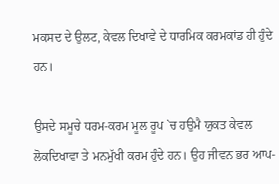ਮਕਸਦ ਦੇ ਉਲਟ, ਕੇਵਲ ਦਿਖਾਵੇ ਦੇ ਧਾਰਮਿਕ ਕਰਮਕਾਂਡ ਹੀ ਹੁੰਦੇ ਹਨ।

ਉਸਦੇ ਸਮੂਚੇ ਧਰਮ-ਕਰਮ ਮੂਲ ਰੂਪ `ਚ ਹਉਮੈ ਯੁਕਤ ਕੇਵਲ ਲੋਕਦਿਖਾਵਾ ਤੇ ਮਨਮੁੱਖੀ ਕਰਮ ਹੁੰਦੇ ਹਨ। ਉਹ ਜੀਵਨ ਭਰ ਆਪ-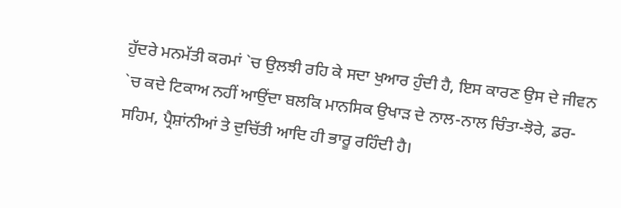ਹੁੱਦਰੇ ਮਨਮੱਤੀ ਕਰਮਾਂ `ਚ ਉਲਝੀ ਰਹਿ ਕੇ ਸਦਾ ਖੁਆਰ ਹੁੰਦੀ ਹੈ, ਇਸ ਕਾਰਣ ਉਸ ਦੇ ਜੀਵਨ `ਚ ਕਦੇ ਟਿਕਾਅ ਨਹੀਂ ਆਉਂਦਾ ਬਲਕਿ ਮਾਨਸਿਕ ਉਖਾੜ ਦੇ ਨਾਲ-ਨਾਲ ਚਿੰਤਾ-ਝੋਰੇ, ਡਰ-ਸਹਿਮ, ਪ੍ਰੈਸ਼ਾਂਨੀਆਂ ਤੇ ਦੁਚਿੱਤੀ ਆਦਿ ਹੀ ਭਾਰੂ ਰਹਿੰਦੀ ਹੈ।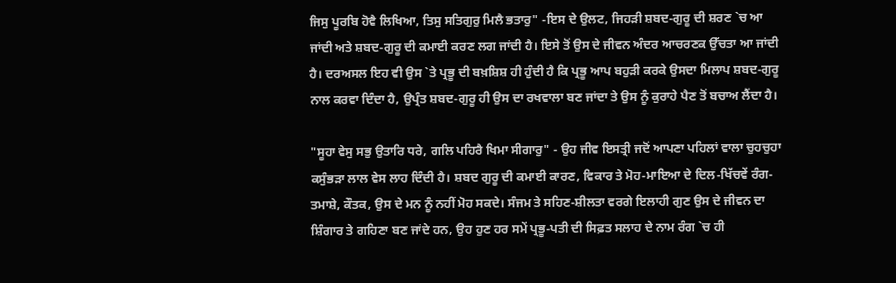ਜਿਸੁ ਪੂਰਬਿ ਹੋਵੈ ਲਿਖਿਆ, ਤਿਸੁ ਸਤਿਗੁਰੁ ਮਿਲੈ ਭਤਾਰੁ" -ਇਸ ਦੇ ਉਲਟ, ਜਿਹੜੀ ਸ਼ਬਦ-ਗੁਰੂ ਦੀ ਸ਼ਰਣ `ਚ ਆ ਜਾਂਦੀ ਅਤੇ ਸ਼ਬਦ-ਗੁਰੂ ਦੀ ਕਮਾਈ ਕਰਣ ਲਗ ਜਾਂਦੀ ਹੈ। ਇਸੇ ਤੋਂ ਉਸ ਦੇ ਜੀਵਨ ਅੰਦਰ ਆਚਰਣਕ ਉੱਚਤਾ ਆ ਜਾਂਦੀ ਹੈ। ਦਰਅਸਲ ਇਹ ਵੀ ਉਸ `ਤੇ ਪ੍ਰਭੂ ਦੀ ਬਖ਼ਸ਼ਿਸ਼ ਹੀ ਹੁੰਦੀ ਹੈ ਕਿ ਪ੍ਰਭੂ ਆਪ ਬਹੁੜੀ ਕਰਕੇ ਉਸਦਾ ਮਿਲਾਪ ਸ਼ਬਦ-ਗੁਰੂ ਨਾਲ ਕਰਵਾ ਦਿੰਦਾ ਹੈ, ਉਪ੍ਰੰਤ ਸ਼ਬਦ-ਗੁਰੂ ਹੀ ਉਸ ਦਾ ਰਖਵਾਲਾ ਬਣ ਜਾਂਦਾ ਤੇ ਉਸ ਨੂੰ ਕੁਰਾਹੇ ਪੈਣ ਤੋਂ ਬਚਾਅ ਲੈਂਦਾ ਹੈ।

"ਸੂਹਾ ਵੇਸੁ ਸਭੁ ਉਤਾਰਿ ਧਰੇ, ਗਲਿ ਪਹਿਰੈ ਖਿਮਾ ਸੀਗਾਰੁ" - ਉਹ ਜੀਵ ਇਸਤ੍ਰੀ ਜਦੋਂ ਆਪਣਾ ਪਹਿਲਾਂ ਵਾਲਾ ਚੁਹਚੁਹਾ ਕਸੁੰਭੜਾ ਲਾਲ ਵੇਸ ਲਾਹ ਦਿੰਦੀ ਹੈ। ਸ਼ਬਦ ਗੁਰੂ ਦੀ ਕਮਾਈ ਕਾਰਣ, ਵਿਕਾਰ ਤੇ ਮੋਹ-ਮਾਇਆ ਦੇ ਦਿਲ-ਖਿੱਚਵੇਂ ਰੰਗ-ਤਮਾਸ਼ੇ, ਕੌਤਕ, ਉਸ ਦੇ ਮਨ ਨੂੰ ਨਹੀਂ ਮੋਹ ਸਕਦੇ। ਸੰਜਮ ਤੇ ਸਹਿਣ-ਸ਼ੀਲਤਾ ਵਰਗੇ ਇਲਾਹੀ ਗੁਣ ਉਸ ਦੇ ਜੀਵਨ ਦਾ ਸ਼ਿੰਗਾਰ ਤੇ ਗਹਿਣਾ ਬਣ ਜਾਂਦੇ ਹਨ, ਉਹ ਹੁਣ ਹਰ ਸਮੇਂ ਪ੍ਰਭੂ-ਪਤੀ ਦੀ ਸਿਫ਼ਤ ਸਲਾਹ ਦੇ ਨਾਮ ਰੰਗ `ਚ ਹੀ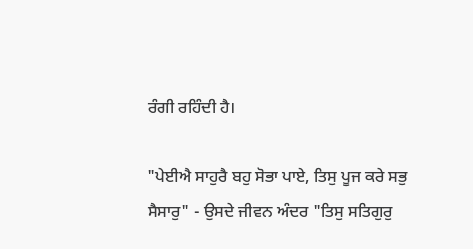ਰੰਗੀ ਰਹਿੰਦੀ ਹੈ।

"ਪੇਈਐ ਸਾਹੁਰੈ ਬਹੁ ਸੋਭਾ ਪਾਏ, ਤਿਸੁ ਪੂਜ ਕਰੇ ਸਭੁ ਸੈਸਾਰੁ" - ਉਸਦੇ ਜੀਵਨ ਅੰਦਰ "ਤਿਸੁ ਸਤਿਗੁਰੁ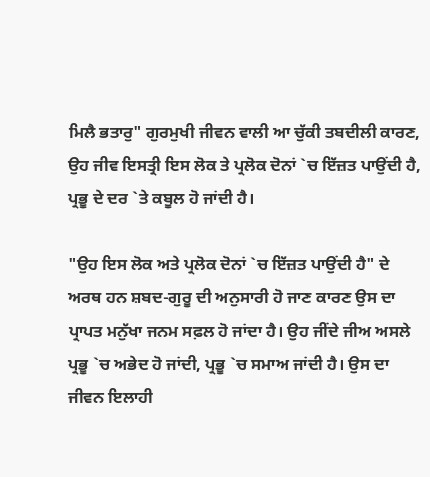ਮਿਲੈ ਭਤਾਰੁ" ਗੁਰਮੁਖੀ ਜੀਵਨ ਵਾਲੀ ਆ ਚੁੱਕੀ ਤਬਦੀਲੀ ਕਾਰਣ, ਉਹ ਜੀਵ ਇਸਤ੍ਰੀ ਇਸ ਲੋਕ ਤੇ ਪ੍ਰਲੋਕ ਦੋਨਾਂ `ਚ ਇੱਜ਼ਤ ਪਾਉਂਦੀ ਹੈ, ਪ੍ਰਭੂ ਦੇ ਦਰ `ਤੇ ਕਬੂਲ ਹੋ ਜਾਂਦੀ ਹੈ।

"ਉਹ ਇਸ ਲੋਕ ਅਤੇ ਪ੍ਰਲੋਕ ਦੋਨਾਂ `ਚ ਇੱਜ਼ਤ ਪਾਉਂਦੀ ਹੈ" ਦੇ ਅਰਥ ਹਨ ਸ਼ਬਦ-ਗੁਰੂ ਦੀ ਅਨੁਸਾਰੀ ਹੋ ਜਾਣ ਕਾਰਣ ਉਸ ਦਾ ਪ੍ਰਾਪਤ ਮਨੁੱਖਾ ਜਨਮ ਸਫ਼ਲ ਹੋ ਜਾਂਦਾ ਹੈ। ਉਹ ਜੀਂਦੇ ਜੀਅ ਅਸਲੇ ਪ੍ਰਭੂ `ਚ ਅਭੇਦ ਹੋ ਜਾਂਦੀ, ਪ੍ਰਭੂ `ਚ ਸਮਾਅ ਜਾਂਦੀ ਹੈ। ਉਸ ਦਾ ਜੀਵਨ ਇਲਾਹੀ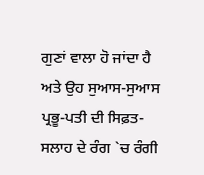ਗੁਣਾਂ ਵਾਲਾ ਹੋ ਜਾਂਦਾ ਹੈ ਅਤੇ ਉਹ ਸੁਆਸ-ਸੁਆਸ ਪ੍ਰਭੂ-ਪਤੀ ਦੀ ਸਿਫ਼ਤ-ਸਲਾਹ ਦੇ ਰੰਗ `ਚ ਰੰਗੀ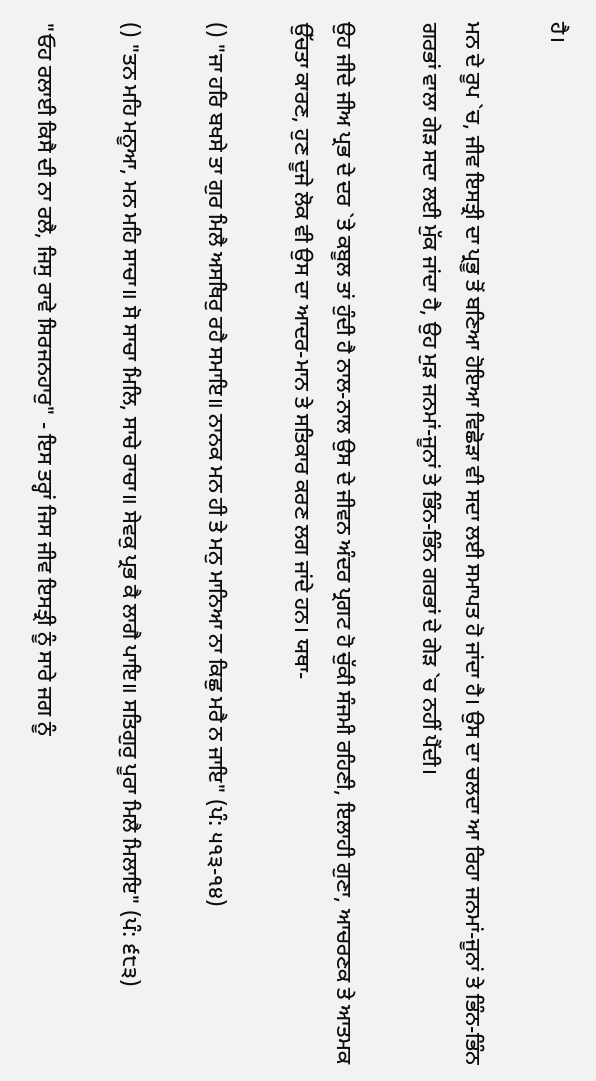ਹੈ।

ਮਨ ਦੇ ਰੂਪ `ਚ, ਜੀਵ ਇਸਤ੍ਰੀ ਦਾ ਪ੍ਰਭੂ ਤੋਂ ਬਣਿਆ ਹੋਇਆ ਵਿਛੋੜਾ ਵੀ ਸਦਾ ਲਈ ਸਮਾਪਤ ਹੋ ਜਾਂਦਾ ਹੈ। ਉਸ ਦਾ ਚਲਦਾ ਆ ਰਿਹਾ ਜਨਮਾਂ-ਜੂਨਾਂ ਤੇ ਭਿੰਨ-ਭਿੰਨ ਗਰਭਾਂ ਵਾਲਾ ਗੇੜ ਸਦਾ ਲਈ ਮੁੱਕ ਜਾਂਦਾ ਹੈ, ਉਹ ਮੁੜ ਜਨਮਾਂ-ਜੂਨਾਂ ਤੇ ਭਿੰਨ-ਭਿੰਨ ਗਰਭਾਂ ਦੇ ਗੇੜ `ਚ ਨਹੀਂ ਪੈਂਦੀ।

ਉਹ ਜੀਦੇ ਜੀਅ ਪ੍ਰਭ ਦੇ ਦਰ `ਤੇ ਕਬੂਲ ਤਾਂ ਹੁੰਦੀ ਹੈ ਨਾਲ-ਨਾਲ ਉਸ ਦੇ ਜੀਵਨ ਅੰਦਰ ਪ੍ਰਗਟ ਹੋ ਚੁੱਕੀ ਸੰਜਮੀ ਰਹਿਣੀ, ਇਲਾਹੀ ਗੁਣਾ, ਆਚਰਣਕ ਤੇ ਆਤਮਕ ਉੱਚਤਾ ਕਾਰਣ, ਹੁਣ ਦੂਜੇ ਲੋਕ ਵੀ ਉਸ ਦਾ ਆਦਰ-ਮਾਨ ਤੇ ਸਤਿਕਾਰ ਕਰਣ ਲਗ ਜਾਂਦੇ ਹਨ। ਯਥਾ-

() "ਜਾ ਹਰਿ ਬਖਸੇ ਤਾ ਗੁਰ ਮਿਲੈ ਅਸਥਿਰੁ ਰਹੈ ਸਮਾਇ॥ ਨਾਨਕ ਮਨ ਹੀ ਤੇ ਮਨੁ ਮਾਨਿਆ ਨਾ ਕਿਛੁ ਮਰੈ ਨ ਜਾਇ" (ਪੰ: ੫੧੩-੧੪)

() "ਤਨ ਮਹਿ ਮਨੂਆ, ਮਨ ਮਹਿ ਸਾਚਾ॥ ਸੋ ਸਾਚਾ ਮਿਲਿ, ਸਾਚੇ ਰਾਚਾ॥ ਸੇਵਕੁ ਪ੍ਰਭ ਕੈ ਲਾਗੈ ਪਾਇ॥ ਸਤਿਗੁਰੁ ਪੂਰਾ ਮਿਲੈ ਮਿਲਾਇ" (ਪੰ: ੬੮੩)

"ਓਹ ਰਲਾਈ ਕਿਸੈ ਦੀ ਨਾ ਰਲੈ, ਜਿਸੁ ਰਾਵੇ ਸਿਰਜਨਹਾਰੁ" - ਇਸ ਤਰ੍ਹਾਂ ਜਿਸ ਜੀਵ ਇਸਤ੍ਰੀ ਨੂੰ ਸਾਰੇ ਜਗ ਨੂੰ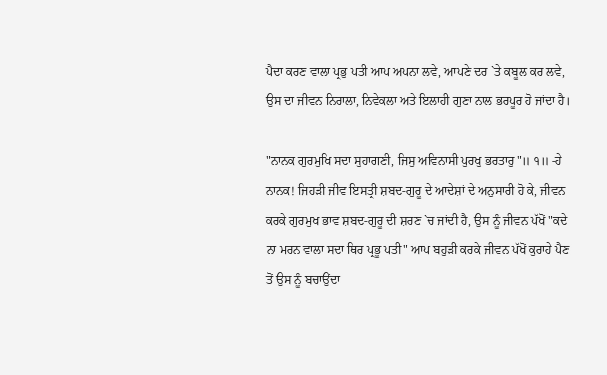ਪੈਦਾ ਕਰਣ ਵਾਲਾ ਪ੍ਰਭੁ ਪਤੀ ਆਪ ਅਪਨਾ ਲਵੇ, ਆਪਣੇ ਦਰ `ਤੇ ਕਬੂਲ ਕਰ ਲਵੇ, ਉਸ ਦਾ ਜੀਵਨ ਨਿਰਾਲਾ, ਨਿਵੇਕਲਾ ਅਤੇ ਇਲਾਹੀ ਗੁਣਾ ਨਾਲ ਭਰਪੂਰ ਹੋ ਜਾਂਦਾ ਹੈ।

"ਨਾਨਕ ਗੁਰਮੁਖਿ ਸਦਾ ਸੁਹਾਗਣੀ, ਜਿਸੁ ਅਵਿਨਾਸੀ ਪੁਰਖੁ ਭਰਤਾਰੁ"॥ ੧॥ -ਹੇ ਨਾਨਕ! ਜਿਹੜੀ ਜੀਵ ਇਸਤ੍ਰੀ ਸ਼ਬਦ-ਗੁਰੂ ਦੇ ਆਦੇਸ਼ਾਂ ਦੇ ਅਨੁਸਾਰੀ ਹੋ ਕੇ, ਜੀਵਨ ਕਰਕੇ ਗੁਰਮੁਖ ਭਾਵ ਸ਼ਬਦ-ਗੁਰੂ ਦੀ ਸ਼ਰਣ `ਚ ਜਾਂਦੀ ਹੈ, ਉਸ ਨੂੰ ਜੀਵਨ ਪੱਖੋਂ "ਕਦੇ ਨਾ ਮਰਨ ਵਾਲਾ ਸਦਾ ਥਿਰ ਪ੍ਰਭੂ ਪਤੀ" ਆਪ ਬਹੁੜੀ ਕਰਕੇ ਜੀਵਨ ਪੱਖੋਂ ਕੁਰਾਹੇ ਪੈਣ ਤੋਂ ਉਸ ਨੂੰ ਬਚਾਉਂਦਾ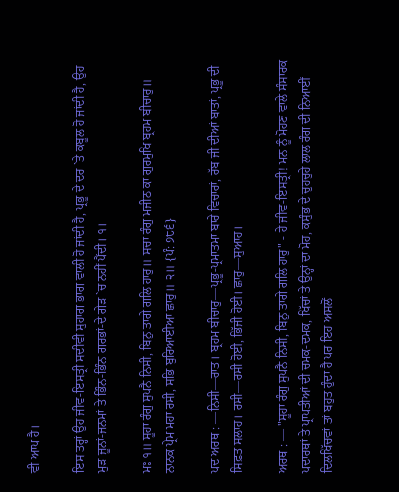ਵੀ ਆਪ ਹੈ।

ਇਸ ਤਰ੍ਹਾਂ ਉਹ ਜੀਵ-ਇਸਤ੍ਰੀ ਸਦੀਵੀ ਸੁਹਾਗ ਭਾਗ ਵਾਲੀ ਹੋ ਜਾਂਦੀ ਹੈ, ਪ੍ਰਭੂ ਦੇ ਦਰ `ਤੇ ਕਬੂਲ ਹੋ ਜਾਂਦੀ ਹੈ, ਉਹ ਮੁੜ ਜੂਨਾਂ-ਜਨਮਾਂ ਤੇ ਭਿੰਨ-ਭਿੰਨ ਗਰਭਾਂ-ਦੇ ਗੇੜ `ਚ ਨਹੀਂ ਪੈਂਦੀ। ੧।

ਮਃ ੧॥ ਸੂਹਾ ਰੰਗੁ ਸੁਪਨੈ ਨਿਸੀ, ਬਿਨੁ ਤਾਗੇ ਗਲਿ ਹਾਰੁ॥ ਸਚਾ ਰੰਗੁ ਮਜੀਠ ਕਾ ਗੁਰਮੁਖਿ ਬ੍ਰਹਮ ਬੀਚਾਰੁ॥ ਨਾਨਕ ਪ੍ਰੇਮ ਮਹਾ ਰਸੀ, ਸਭਿ ਬੁਰਿਆਈਆ ਛਾਰੁ॥ ੨॥ {ਪੰ: ੭੮੬}

ਪਦ ਅਰਥ : —ਨਿਸੀ—ਰਾਤ। ਬ੍ਰਹਮ ਬੀਚਾਰੁ—ਪ੍ਰਭੂ-ਪ੍ਰਮਾਤਮਾ ਬਾਰੇ ਵਿਚਾਰਾਂ, ਰੱਬ ਜੀ ਦੀਆਂ ਬਾਤਾਂ, ਪ੍ਰਭੂ ਦੀ ਸਿਫ਼ਤ ਸਲਾਹ। ਰਸੀ—ਰਸੀ ਹੋਈ, ਭਿੱਜੀ ਹੋਈ। ਛਾਰੁ—ਸੁਆਹ।

ਅਰਥ : — "ਸੂਹਾ ਰੰਗੁ ਸੁਪਨੈ ਨਿਸੀ, ਬਿਨੁ ਤਾਗੇ ਗਲਿ ਹਾਰੁ" - ਹੇ ਜੀਵ-ਇਸਤ੍ਰੀ! ਮਨ ਨੂੰ ਮੋਹਣ ਵਾਲੇ ਸੰਸਾਰਕ ਪਦਾਰਥਾਂ ਤੇ ਪ੍ਰਾਪਤੀਆਂ ਦੀ ਚਮਕ-ਦਮਕ, ਖਿੱਚਾਂ ਤੇ ਉਨ੍ਹਾਂ ਦਾ ਮੋਹ, ਕਸੁੰਭ ਦੇ ਚੁਹਚੁਹੇ ਲਾਲ ਰੰਗ ਦੀ ਨਿਆਈਂ ਦਿਲਖਿੱਚਵਾਂ ਤਾਂ ਬਹੁਤ ਹੁੰਦਾ ਹੈ ਪਰ ਇਹ ਅਸਲੋਂ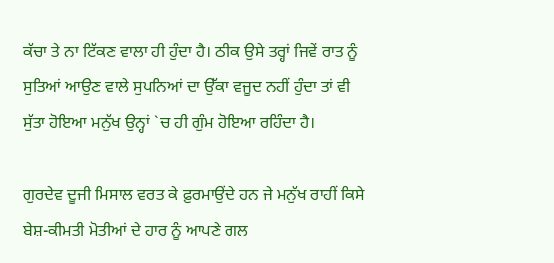ਕੱਚਾ ਤੇ ਨਾ ਟਿੱਕਣ ਵਾਲਾ ਹੀ ਹੁੰਦਾ ਹੈ। ਠੀਕ ਉਸੇ ਤਰ੍ਹਾਂ ਜਿਵੇਂ ਰਾਤ ਨੂੰ ਸੁਤਿਆਂ ਆਉਣ ਵਾਲੇ ਸੁਪਨਿਆਂ ਦਾ ਉੱਕਾ ਵਜੂਦ ਨਹੀਂ ਹੁੰਦਾ ਤਾਂ ਵੀ ਸੁੱਤਾ ਹੋਇਆ ਮਨੁੱਖ ਉਨ੍ਹਾਂ `ਚ ਹੀ ਗੁੰਮ ਹੋਇਆ ਰਹਿੰਦਾ ਹੈ।

ਗੁਰਦੇਵ ਦੂਜੀ ਮਿਸਾਲ ਵਰਤ ਕੇ ਫ਼ੁਰਮਾਉਂਦੇ ਹਨ ਜੇ ਮਨੁੱਖ ਰਾਹੀਂ ਕਿਸੇ ਬੇਸ਼-ਕੀਮਤੀ ਮੋਤੀਆਂ ਦੇ ਹਾਰ ਨੂੰ ਆਪਣੇ ਗਲ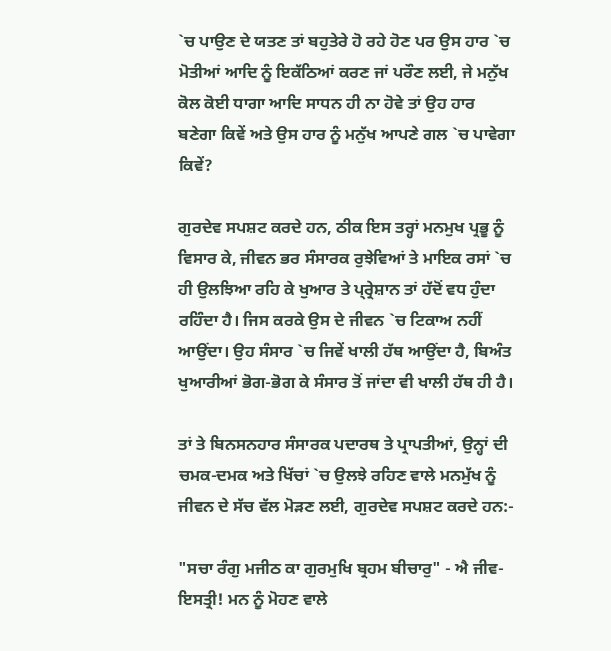`ਚ ਪਾਉਣ ਦੇ ਯਤਣ ਤਾਂ ਬਹੁਤੇਰੇ ਹੋ ਰਹੇ ਹੋਣ ਪਰ ਉਸ ਹਾਰ `ਚ ਮੋਤੀਆਂ ਆਦਿ ਨੂੰ ਇਕੱਠਿਆਂ ਕਰਣ ਜਾਂ ਪਰੌਣ ਲਈ, ਜੇ ਮਨੁੱਖ ਕੋਲ ਕੋਈ ਧਾਗਾ ਆਦਿ ਸਾਧਨ ਹੀ ਨਾ ਹੋਵੇ ਤਾਂ ਉਹ ਹਾਰ ਬਣੇਗਾ ਕਿਵੇਂ ਅਤੇ ਉਸ ਹਾਰ ਨੂੰ ਮਨੁੱਖ ਆਪਣੇ ਗਲ `ਚ ਪਾਵੇਗਾ ਕਿਵੇਂ?

ਗੁਰਦੇਵ ਸਪਸ਼ਟ ਕਰਦੇ ਹਨ, ਠੀਕ ਇਸ ਤਰ੍ਹਾਂ ਮਨਮੁਖ ਪ੍ਰਭੂ ਨੂੰ ਵਿਸਾਰ ਕੇ, ਜੀਵਨ ਭਰ ਸੰਸਾਰਕ ਰੁਝੇਵਿਆਂ ਤੇ ਮਾਇਕ ਰਸਾਂ `ਚ ਹੀ ਉਲਝਿਆ ਰਹਿ ਕੇ ਖੁਆਰ ਤੇ ਪ੍ਰ੍ਰੇਸ਼ਾਨ ਤਾਂ ਹੱਦੋਂ ਵਧ ਹੁੰਦਾ ਰਹਿੰਦਾ ਹੈ। ਜਿਸ ਕਰਕੇ ਉਸ ਦੇ ਜੀਵਨ `ਚ ਟਿਕਾਅ ਨਹੀਂ ਆਉਂਦਾ। ਉਹ ਸੰਸਾਰ `ਚ ਜਿਵੇਂ ਖਾਲੀ ਹੱਥ ਆਉਂਦਾ ਹੈ, ਬਿਅੰਤ ਖੁਆਰੀਆਂ ਭੋਗ-ਭੋਗ ਕੇ ਸੰਸਾਰ ਤੋਂ ਜਾਂਦਾ ਵੀ ਖਾਲੀ ਹੱਥ ਹੀ ਹੈ।

ਤਾਂ ਤੇ ਬਿਨਸਨਹਾਰ ਸੰਸਾਰਕ ਪਦਾਰਥ ਤੇ ਪ੍ਰਾਪਤੀਆਂ, ਉਨ੍ਹਾਂ ਦੀ ਚਮਕ-ਦਮਕ ਅਤੇ ਖਿੱਚਾਂ `ਚ ਉਲਝੇ ਰਹਿਣ ਵਾਲੇ ਮਨਮੁੱਖ ਨੂੰ ਜੀਵਨ ਦੇ ਸੱਚ ਵੱਲ ਮੋੜਣ ਲਈ, ਗੁਰਦੇਵ ਸਪਸ਼ਟ ਕਰਦੇ ਹਨ:-

"ਸਚਾ ਰੰਗੁ ਮਜੀਠ ਕਾ ਗੁਰਮੁਖਿ ਬ੍ਰਹਮ ਬੀਚਾਰੁ" - ਐ ਜੀਵ-ਇਸਤ੍ਰੀ! ਮਨ ਨੂੰ ਮੋਹਣ ਵਾਲੇ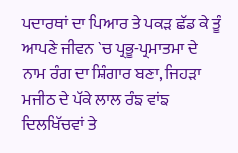ਪਦਾਰਥਾਂ ਦਾ ਪਿਆਰ ਤੇ ਪਕੜ ਛੱਡ ਕੇ ਤੂੰ ਆਪਣੇ ਜੀਵਨ `ਚ ਪ੍ਰਭੂ-ਪ੍ਰਮਾਤਮਾ ਦੇ ਨਾਮ ਰੰਗ ਦਾ ਸ਼ਿੰਗਾਰ ਬਣਾ, ਜਿਹੜਾ ਮਜੀਠ ਦੇ ਪੱਕੇ ਲਾਲ ਰੰਙ ਵਾਂਙ ਦਿਲਖਿੱਚਵਾਂ ਤੇ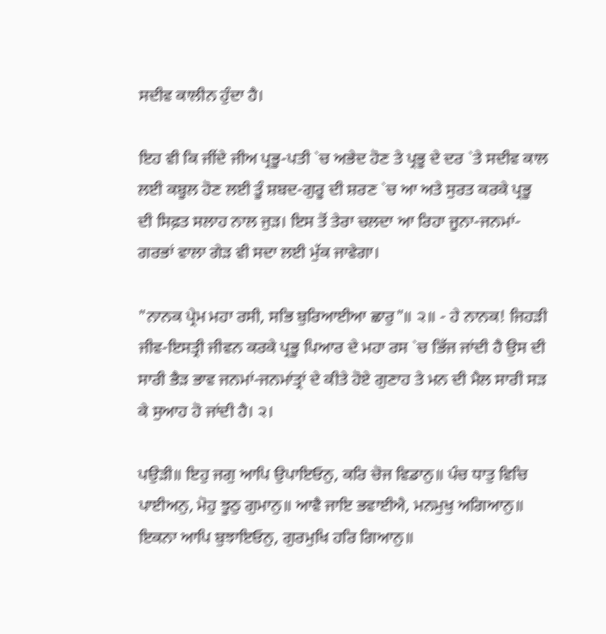ਸਦੀਵ ਕਾਲੀਨ ਹੁੰਦਾ ਹੈ।

ਇਹ ਵੀ ਕਿ ਜੀਂਦੇ ਜੀਅ ਪ੍ਰਭੂ-ਪਤੀ `ਚ ਅਭੇਦ ਹੋਣ ਤੇ ਪ੍ਰਭੂ ਦੇ ਦਰ `ਤੇ ਸਦੀਵ ਕਾਲ ਲਈ ਕਬੂਲ ਹੋਣ ਲਈ ਤੂੰ ਸ਼ਬਦ-ਗੁਰੂ ਦੀ ਸ਼ਰਣ `ਚ ਆ ਅਤੇ ਸੁਰਤ ਕਰਕੇ ਪ੍ਰਭੂ ਦੀ ਸਿਫ਼ਤ ਸਲਾਹ ਨਾਲ ਜੁੜ। ਇਸ ਤੋਂ ਤੇਰਾ ਚਲਦਾ ਆ ਰਿਹਾ ਜੂਨਾ-ਜਨਮਾਂ-ਗਰਭਾਂ ਵਾਲਾ ਗੇੜ ਵੀ ਸਦਾ ਲਈ ਮੁੱਕ ਜਾਵੇਗਾ।

"ਨਾਨਕ ਪ੍ਰੇਮ ਮਹਾ ਰਸੀ, ਸਭਿ ਬੁਰਿਆਈਆ ਛਾਰੁ"॥ ੨॥ - ਹੇ ਨਾਨਕ! ਜਿਹੜੀ ਜੀਵ-ਇਸਤ੍ਰੀ ਜੀਵਨ ਕਰਕੇ ਪ੍ਰਭੂ ਪਿਆਰ ਦੇ ਮਹਾ ਰਸ `ਚ ਭਿੱਜ ਜਾਂਦੀ ਹੈ ਉਸ ਦੀ ਸਾਰੀ ਭੈੜ ਭਾਵ ਜਨਮਾਂ-ਜਨਮਾਂਤ੍ਰਾਂ ਦੇ ਕੀਤੇ ਹੋਏ ਗੁਣਾਹ ਤੇ ਮਨ ਦੀ ਮੈਲ ਸਾਰੀ ਸੜ ਕੇ ਸੁਆਹ ਹੋ ਜਾਂਦੀ ਹੈ। ੨।

ਪਉੜੀ॥ ਇਹੁ ਜਗੁ ਆਪਿ ਉਪਾਇਓਨੁ, ਕਰਿ ਚੋਜ ਵਿਡਾਨੁ॥ ਪੰਚ ਧਾਤੁ ਵਿਚਿ ਪਾਈਅਨੁ, ਮੋਹੁ ਝੂਠੁ ਗੁਮਾਨੁ॥ ਆਵੈ ਜਾਇ ਭਵਾਈਐ, ਮਨਮੁਖੁ ਅਗਿਆਨੁ॥ ਇਕਨਾ ਆਪਿ ਬੁਝਾਇਓਨੁ, ਗੁਰਮੁਖਿ ਹਰਿ ਗਿਆਨੁ॥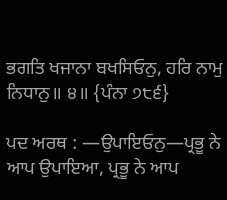ਭਗਤਿ ਖਜਾਨਾ ਬਖਸਿਓਨੁ, ਹਰਿ ਨਾਮੁ ਨਿਧਾਨੁ॥ ੪॥ {ਪੰਨਾ ੭੮੬}

ਪਦ ਅਰਥ : —ਉਪਾਇਓਨੁ—ਪ੍ਰਭੂ ਨੇ ਆਪ ਉਪਾਇਆ, ਪ੍ਰਭੂ ਨੇ ਆਪ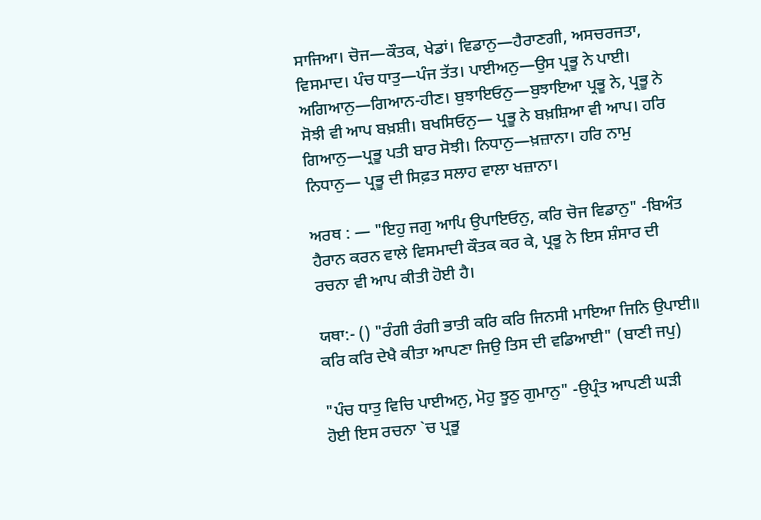ਸਾਜਿਆ। ਚੋਜ—ਕੌਤਕ, ਖੇਡਾਂ। ਵਿਡਾਨੁ—ਹੈਰਾਣਗੀ, ਅਸਚਰਜਤਾ, ਵਿਸਮਾਦ। ਪੰਚ ਧਾਤੁ—ਪੰਜ ਤੱਤ। ਪਾਈਅਨੁ—ਉਸ ਪ੍ਰਭੂ ਨੇ ਪਾਈ। ਅਗਿਆਨੁ—ਗਿਆਨ-ਹੀਣ। ਬੁਝਾਇਓਨੁ—ਬੁਝਾਇਆ ਪ੍ਰਭੂ ਨੇ, ਪ੍ਰਭੂ ਨੇ ਸੋਝੀ ਵੀ ਆਪ ਬਖ਼ਸ਼ੀ। ਬਖਸਿਓਨੁ— ਪ੍ਰਭੂ ਨੇ ਬਖ਼ਸ਼ਿਆ ਵੀ ਆਪ। ਹਰਿ ਗਿਆਨੁ—ਪ੍ਰਭੂ ਪਤੀ ਬਾਰ ਸੋਝੀ। ਨਿਧਾਨੁ—ਖ਼ਜ਼ਾਨਾ। ਹਰਿ ਨਾਮੁ ਨਿਧਾਨੁ— ਪ੍ਰਭੂ ਦੀ ਸਿਫ਼ਤ ਸਲਾਹ ਵਾਲਾ ਖਜ਼ਾਨਾ।

ਅਰਥ : — "ਇਹੁ ਜਗੁ ਆਪਿ ਉਪਾਇਓਨੁ, ਕਰਿ ਚੋਜ ਵਿਡਾਨੁ" -ਬਿਅੰਤ ਹੈਰਾਨ ਕਰਨ ਵਾਲੇ ਵਿਸਮਾਦੀ ਕੌਤਕ ਕਰ ਕੇ, ਪ੍ਰਭੂ ਨੇ ਇਸ ਸ਼ੰਸਾਰ ਦੀ ਰਚਨਾ ਵੀ ਆਪ ਕੀਤੀ ਹੋਈ ਹੈ।

ਯਥਾ:- () "ਰੰਗੀ ਰੰਗੀ ਭਾਤੀ ਕਰਿ ਕਰਿ ਜਿਨਸੀ ਮਾਇਆ ਜਿਨਿ ਉਪਾਈ॥ ਕਰਿ ਕਰਿ ਦੇਖੈ ਕੀਤਾ ਆਪਣਾ ਜਿਉ ਤਿਸ ਦੀ ਵਡਿਆਈ" (ਬਾਣੀ ਜਪੁ)

"ਪੰਚ ਧਾਤੁ ਵਿਚਿ ਪਾਈਅਨੁ, ਮੋਹੁ ਝੂਠੁ ਗੁਮਾਨੁ" -ਉਪ੍ਰੰਤ ਆਪਣੀ ਘੜੀ ਹੋਈ ਇਸ ਰਚਨਾ `ਚ ਪ੍ਰਭੂ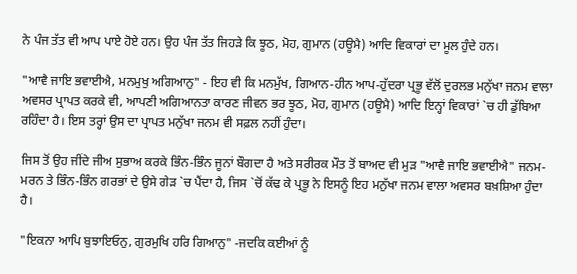ਨੇ ਪੰਜ ਤੱਤ ਵੀ ਆਪ ਪਾਏ ਹੋਏ ਹਨ। ਉਹ ਪੰਜ ਤੱਤ ਜਿਹੜੇ ਕਿ ਝੂਠ, ਮੋਹ, ਗੁਮਾਨ (ਹਊਮੈ) ਆਦਿ ਵਿਕਾਰਾਂ ਦਾ ਮੂਲ ਹੁੰਦੇ ਹਨ।

"ਆਵੈ ਜਾਇ ਭਵਾਈਐ, ਮਨਮੁਖੁ ਅਗਿਆਨੁ" - ਇਹ ਵੀ ਕਿ ਮਨਮੁੱਖ, ਗਿਆਨ-ਹੀਨ ਆਪ-ਹੁੱਦਰਾ ਪ੍ਰਭੂ ਵੱਲੋਂ ਦੁਰਲਭ ਮਨੁੱਖਾ ਜਨਮ ਵਾਲਾ ਅਵਸਰ ਪ੍ਰਾਪਤ ਕਰਕੇ ਵੀ, ਆਪਣੀ ਅਗਿਆਨਤਾ ਕਾਰਣ ਜੀਵਨ ਭਰ ਝੂਠ, ਮੋਹ, ਗੁਮਾਨ (ਹਊਮੈ) ਆਦਿ ਇਨ੍ਹਾਂ ਵਿਕਾਰਾਂ `ਚ ਹੀ ਡੁੱਬਿਆ ਰਹਿੰਦਾ ਹੈ। ਇਸ ਤਰ੍ਹਾਂ ਉਸ ਦਾ ਪ੍ਰਾਪਤ ਮਨੁੱਖਾ ਜਨਮ ਵੀ ਸਫ਼ਲ ਨਹੀਂ ਹੁੰਦਾ।

ਜਿਸ ਤੋਂ ਉਹ ਜੀਂਦੇ ਜੀਅ ਸੁਭਾਅ ਕਰਕੇ ਭਿੰਨ-ਭਿੰਨ ਜੂਨਾਂ ਬੌਗਦਾ ਹੈ ਅਤੇ ਸਰੀਰਕ ਮੌਤ ਤੋਂ ਬਾਅਦ ਵੀ ਮੁੜ "ਆਵੈ ਜਾਇ ਭਵਾਈਐ" ਜਨਮ-ਮਰਨ ਤੇ ਭਿੰਨ-ਭਿੰਨ ਗਰਭਾਂ ਦੇ ਉਸੇ ਗੇੜ `ਚ ਪੈਂਦਾ ਹੈ, ਜਿਸ `ਚੋਂ ਕੱਢ ਕੇ ਪ੍ਰਭੂ ਨੇ ਇਸਨੂੰ ਇਹ ਮਨੁੱਖਾ ਜਨਮ ਵਾਲਾ ਅਵਸਰ ਬਖ਼ਸ਼ਿਆ ਹੁੰਦਾ ਹੈ।

"ਇਕਨਾ ਆਪਿ ਬੁਝਾਇਓਨੁ, ਗੁਰਮੁਖਿ ਹਰਿ ਗਿਆਨੁ" -ਜਦਕਿ ਕਈਆਂ ਨੂੰ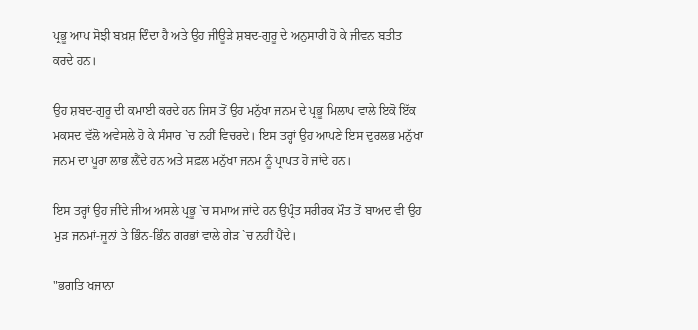ਪ੍ਰਭੂ ਆਪ ਸੋਝੀ ਬਖ਼ਸ਼ ਦਿੰਦਾ ਹੈ ਅਤੇ ਉਹ ਜੀਊੜੇ ਸ਼ਬਦ-ਗੁਰੂ ਦੇ ਅਨੁਸਾਰੀ ਹੋ ਕੇ ਜੀਵਨ ਬਤੀਤ ਕਰਦੇ ਹਨ।

ਉਹ ਸ਼ਬਦ-ਗੁਰੂ ਦੀ ਕਮਾਈ ਕਰਦੇ ਹਨ ਜਿਸ ਤੋਂ ਉਹ ਮਨੁੱਖਾ ਜਨਮ ਦੇ ਪ੍ਰਭੂ ਮਿਲਾਪ ਵਾਲੇ ਇਕੋ ਇੱਕ ਮਕਸਦ ਵੱਲੋ ਅਵੇਸਲੇ ਹੋ ਕੇ ਸੰਸਾਰ `ਚ ਨਹੀਂ ਵਿਚਰਦੇ। ਇਸ ਤਰ੍ਹਾਂ ਉਹ ਆਪਣੇ ਇਸ ਦੁਰਲਭ ਮਨੁੱਖਾ ਜਨਮ ਦਾ ਪੂਰਾ ਲਾਭ ਲ਼ੈਂਦੇ ਹਨ ਅਤੇ ਸਫ਼ਲ ਮਨੁੱਖਾ ਜਨਮ ਨੂੰ ਪ੍ਰਾਪਤ ਹੋ ਜਾਂਦੇ ਹਨ।

ਇਸ ਤਰ੍ਹਾਂ ਉਹ ਜੀਂਦੇ ਜੀਅ ਅਸਲੇ ਪ੍ਰਭੂ `ਚ ਸਮਾਅ ਜਾਂਦੇ ਹਨ ਉਪ੍ਰੰਤ ਸਰੀਰਕ ਮੌਤ ਤੋਂ ਬਾਅਦ ਵੀ ਉਹ ਮੁੜ ਜਨਮਾਂ-ਜੂਨਾਂ ਤੇ ਭਿੰਨ-ਭਿੰਨ ਗਰਭਾਂ ਵਾਲੇ ਗੇੜ `ਚ ਨਹੀਂ ਪੈਂਦੇ।

"ਭਗਤਿ ਖਜਾਨਾ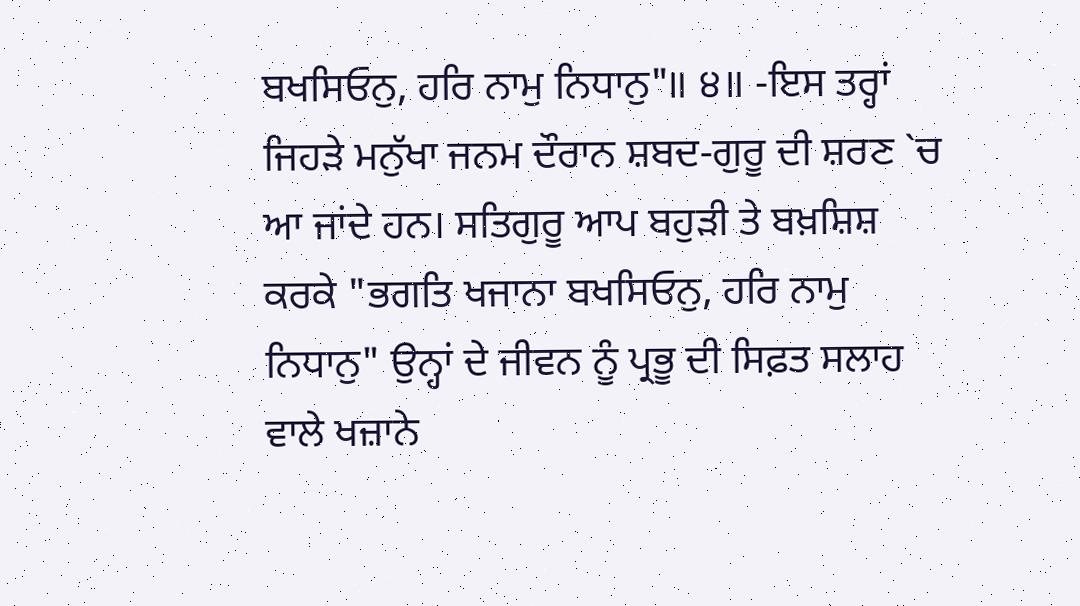ਬਖਸਿਓਨੁ, ਹਰਿ ਨਾਮੁ ਨਿਧਾਨੁ"॥ ੪॥ -ਇਸ ਤਰ੍ਹਾਂ ਜਿਹੜੇ ਮਨੁੱਖਾ ਜਨਮ ਦੌਰਾਨ ਸ਼ਬਦ-ਗੁਰੂ ਦੀ ਸ਼ਰਣ `ਚ ਆ ਜਾਂਦੇ ਹਨ। ਸਤਿਗੁਰੂ ਆਪ ਬਹੁੜੀ ਤੇ ਬਖ਼ਸ਼ਿਸ਼ ਕਰਕੇ "ਭਗਤਿ ਖਜਾਨਾ ਬਖਸਿਓਨੁ, ਹਰਿ ਨਾਮੁ ਨਿਧਾਨੁ" ਉਨ੍ਹਾਂ ਦੇ ਜੀਵਨ ਨੂੰ ਪ੍ਰਭੂ ਦੀ ਸਿਫ਼ਤ ਸਲਾਹ ਵਾਲੇ ਖਜ਼ਾਨੇ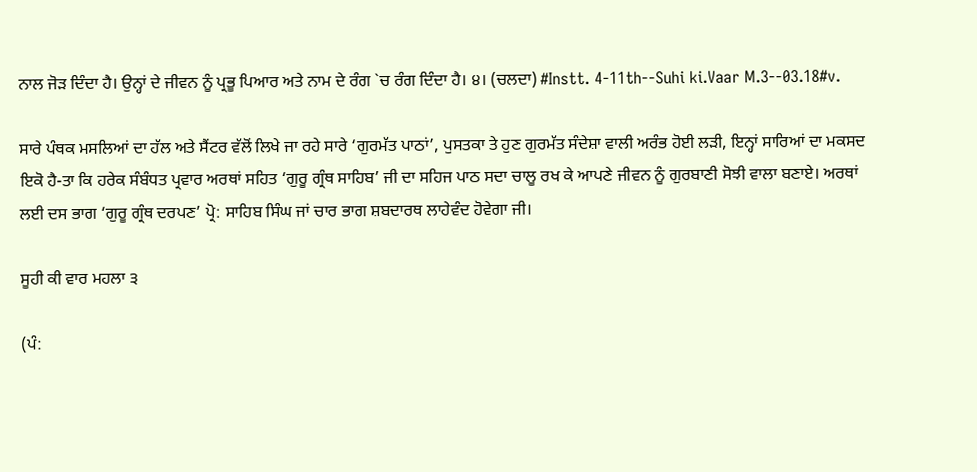ਨਾਲ ਜੋੜ ਦਿੰਦਾ ਹੈ। ਉਨ੍ਹਾਂ ਦੇ ਜੀਵਨ ਨੂੰ ਪ੍ਰਭੂ ਪਿਆਰ ਅਤੇ ਨਾਮ ਦੇ ਰੰਗ `ਚ ਰੰਗ ਦਿੰਦਾ ਹੈ। ੪। (ਚਲਦਾ) #Instt. 4-11th--Suhi ki.Vaar M.3--03.18#v.

ਸਾਰੇ ਪੰਥਕ ਮਸਲਿਆਂ ਦਾ ਹੱਲ ਅਤੇ ਸੈਂਟਰ ਵੱਲੋਂ ਲਿਖੇ ਜਾ ਰਹੇ ਸਾਰੇ ‘ਗੁਰਮੱਤ ਪਾਠਾਂ’, ਪੁਸਤਕਾ ਤੇ ਹੁਣ ਗੁਰਮੱਤ ਸੰਦੇਸ਼ਾ ਵਾਲੀ ਅਰੰਭ ਹੋਈ ਲੜੀ, ਇਨ੍ਹਾਂ ਸਾਰਿਆਂ ਦਾ ਮਕਸਦ ਇਕੋ ਹੈ-ਤਾ ਕਿ ਹਰੇਕ ਸੰਬੰਧਤ ਪ੍ਰਵਾਰ ਅਰਥਾਂ ਸਹਿਤ ‘ਗੁਰੂ ਗ੍ਰੰਥ ਸਾਹਿਬ’ ਜੀ ਦਾ ਸਹਿਜ ਪਾਠ ਸਦਾ ਚਾਲੂ ਰਖ ਕੇ ਆਪਣੇ ਜੀਵਨ ਨੂੰ ਗੁਰਬਾਣੀ ਸੋਝੀ ਵਾਲਾ ਬਣਾਏ। ਅਰਥਾਂ ਲਈ ਦਸ ਭਾਗ ‘ਗੁਰੂ ਗ੍ਰੰਥ ਦਰਪਣ’ ਪ੍ਰੋ: ਸਾਹਿਬ ਸਿੰਘ ਜਾਂ ਚਾਰ ਭਾਗ ਸ਼ਬਦਾਰਥ ਲਾਹੇਵੰਦ ਹੋਵੇਗਾ ਜੀ।

ਸੂਹੀ ਕੀ ਵਾਰ ਮਹਲਾ ੩

(ਪੰ: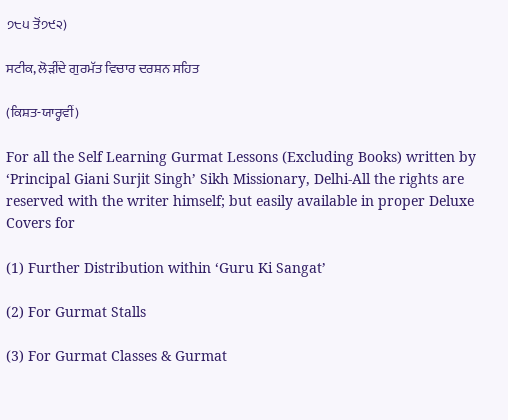੭੮੫ ਤੋਂ੭੯੨)

ਸਟੀਕ, ਲੋੜੀਂਦੇ ਗੁਰਮੱਤ ਵਿਚਾਰ ਦਰਸ਼ਨ ਸਹਿਤ

(ਕਿਸ਼ਤ-ਯਾਰ੍ਹਵੀਂ)

For all the Self Learning Gurmat Lessons (Excluding Books) written by ‘Principal Giani Surjit Singh’ Sikh Missionary, Delhi-All the rights are reserved with the writer himself; but easily available in proper Deluxe Covers for

(1) Further Distribution within ‘Guru Ki Sangat’

(2) For Gurmat Stalls

(3) For Gurmat Classes & Gurmat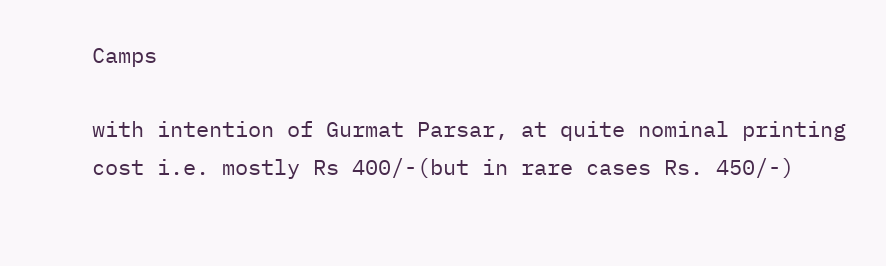Camps

with intention of Gurmat Parsar, at quite nominal printing cost i.e. mostly Rs 400/-(but in rare cases Rs. 450/-)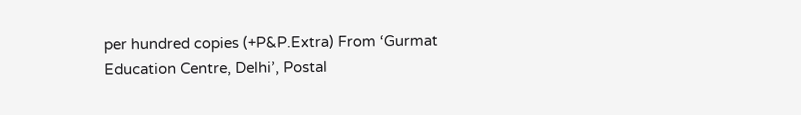per hundred copies (+P&P.Extra) From ‘Gurmat Education Centre, Delhi’, Postal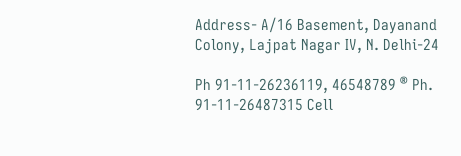Address- A/16 Basement, Dayanand Colony, Lajpat Nagar IV, N. Delhi-24

Ph 91-11-26236119, 46548789 ® Ph. 91-11-26487315 Cell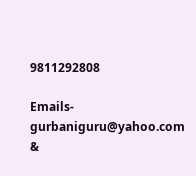9811292808

Emails- gurbaniguru@yahoo.com &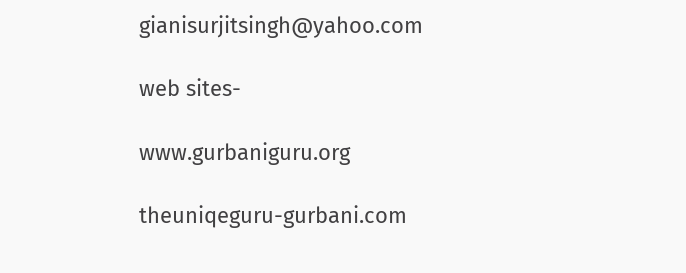gianisurjitsingh@yahoo.com

web sites-

www.gurbaniguru.org

theuniqeguru-gurbani.com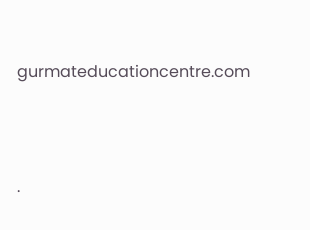gurmateducationcentre.com




.